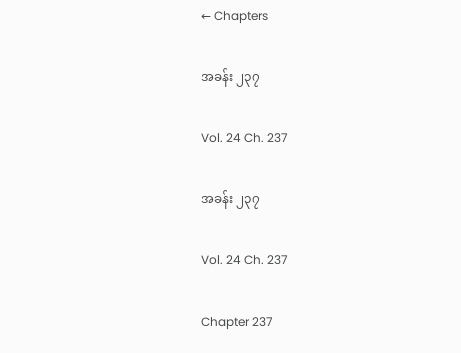← Chapters

အခန်း ၂၃၇

Vol. 24 Ch. 237

အခန်း ၂၃၇

Vol. 24 Ch. 237

Chapter 237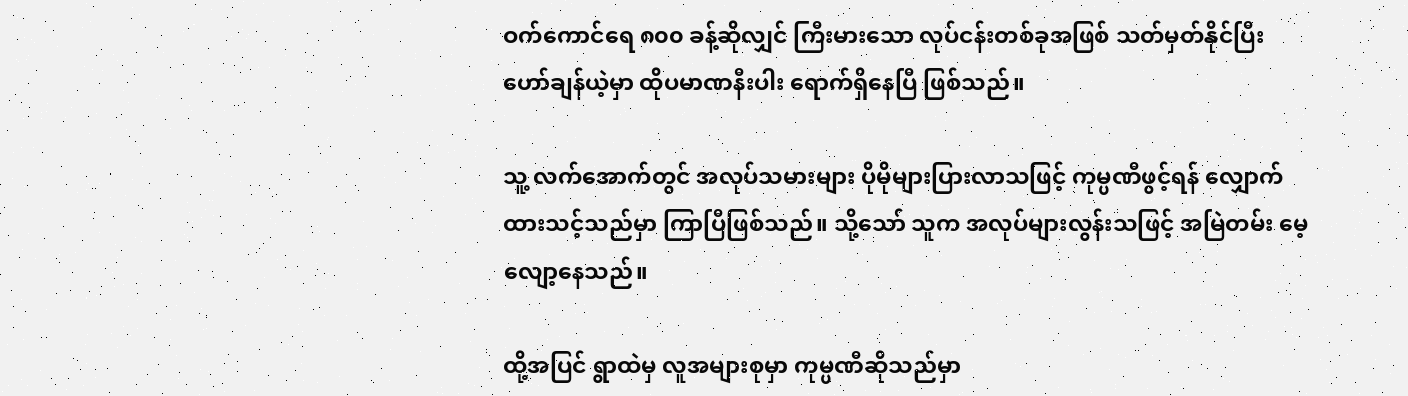ဝက်ကောင်ရေ ၈၀၀ ခန့်ဆိုလျှင် ကြီးမားသော လုပ်ငန်းတစ်ခုအဖြစ် သတ်မှတ်နိုင်ပြီး ဟော်ချန်ယဲ့မှာ ထိုပမာဏနီးပါး ရောက်ရှိနေပြီ ဖြစ်သည်။

သူ့ လက်အောက်တွင် အလုပ်သမားများ ပိုမိုများပြားလာသဖြင့် ကုမ္ပဏီဖွင့်ရန် လျှောက်ထားသင့်သည်မှာ ကြာပြီဖြစ်သည်။ သို့သော် သူက အလုပ်များလွန်းသဖြင့် အမြဲတမ်း မေ့လျော့နေသည်။

ထို့အပြင် ရွာထဲမှ လူအများစုမှာ ကုမ္ပဏီဆိုသည်မှာ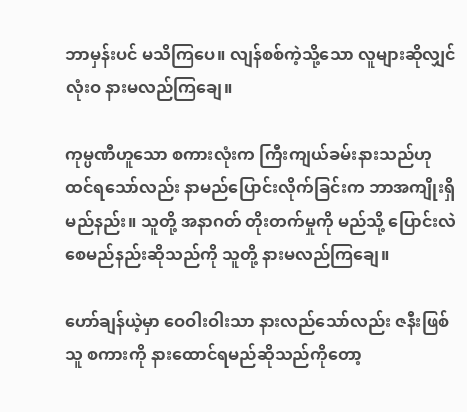ဘာမှန်းပင် မသိကြပေ။ လျန်စစ်ကဲ့သို့သော လူများဆိုလျှင် လုံးဝ နားမလည်ကြချေ။

ကုမ္ပဏီဟူသော စကားလုံးက ကြီးကျယ်ခမ်းနားသည်ဟု ထင်ရသော်လည်း နာမည်ပြောင်းလိုက်ခြင်းက ဘာအကျိုးရှိမည်နည်း။ သူတို့ အနာဂတ် တိုးတက်မှုကို မည်သို့ ပြောင်းလဲစေမည်နည်းဆိုသည်ကို သူတို့ နားမလည်ကြချေ။

ဟော်ချန်ယဲ့မှာ ဝေဝါးဝါးသာ နားလည်သော်လည်း ဇနီးဖြစ်သူ စကားကို နားထောင်ရမည်ဆိုသည်ကိုတော့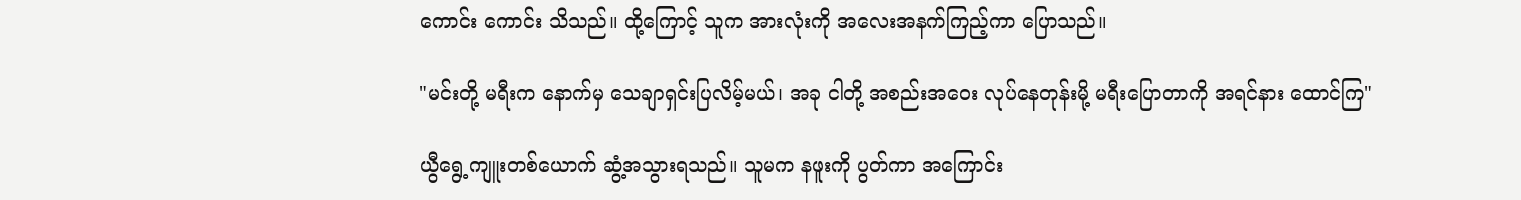ကောင်း ကောင်း သိသည်။ ထို့ကြောင့် သူက အားလုံးကို အလေးအနက်ကြည့်ကာ ပြောသည်။

"မင်းတို့ မရီးက နောက်မှ သေချာရှင်းပြလိမ့်မယ်၊ အခု ငါတို့ အစည်းအဝေး လုပ်နေတုန်းမို့ မရီးပြောတာကို အရင်နား ထောင်ကြ"

ယွီရွေ့ကျူးတစ်ယောက် ဆွံ့အသွားရသည်။ သူမက နဖူးကို ပွတ်ကာ အကြောင်း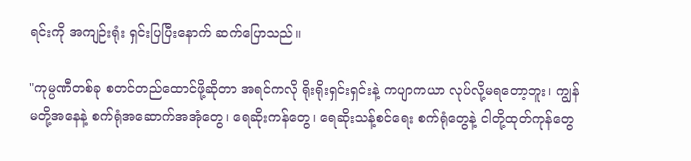ရင်းကို အကျဉ်းရုံး ရှင်းပြပြီးနောက် ဆက်ပြောသည်။

"ကုမ္ပဏီတစ်ခု စတင်တည်ထောင်ဖို့ဆိုတာ အရင်ကလို ရိုးရိုးရှင်းရှင်းနဲ့ ကပျာကယာ လုပ်လို့မရတော့ဘူး၊ ကျွန်မတို့အနေနဲ့ စက်ရုံအဆောက်အအုံတွေ၊ ရေဆိုးကန်တွေ၊ ရေဆိုးသန့်စင်ရေး စက်ရုံတွေနဲ့ ငါတို့ထုတ်ကုန်တွေ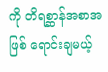ကို တိရစ္ဆာန်အစာအဖြစ် ရောင်းချမယ့်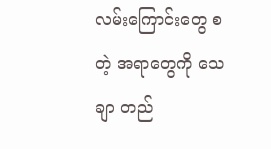လမ်းကြောင်းတွေ စတဲ့ အရာတွေကို သေချာ တည်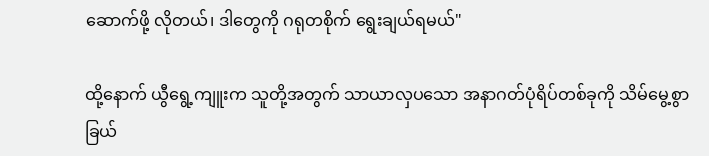ဆောက်ဖို့ လိုတယ်၊ ဒါတွေကို ဂရုတစိုက် ရွေးချယ်ရမယ်"

ထို့နောက် ယွီရွေ့ကျူးက သူတို့အတွက် သာယာလှပသော အနာဂတ်ပုံရိပ်တစ်ခုကို သိမ်မွေ့စွာ ခြယ်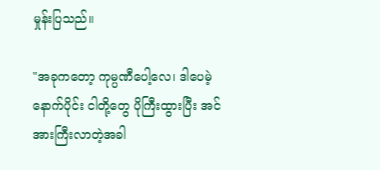မှုန်းပြသည်။

"အခုကတော့ ကုမ္ပဏီပေါ့လေ၊ ဒါပေမဲ့ နောက်ပိုင်း ငါတို့တွေ ပိုကြီးထွားပြီး အင်အားကြီးလာတဲ့အခါ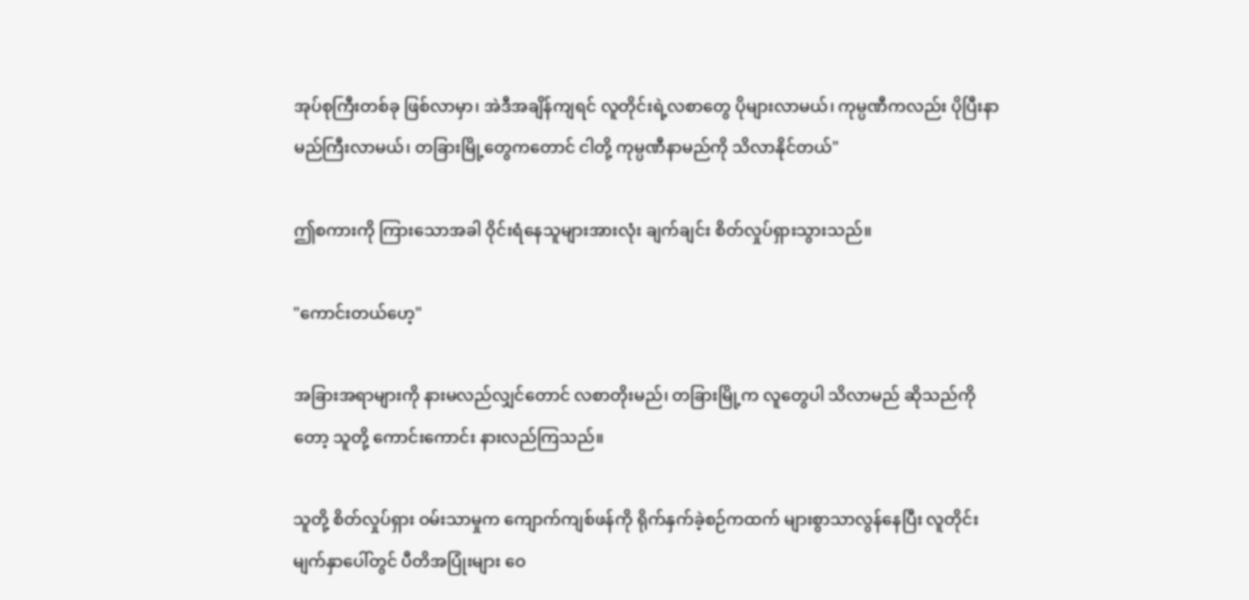အုပ်စုကြီးတစ်ခု ဖြစ်လာမှာ၊ အဲဒီအချိန်ကျရင် လူတိုင်းရဲ့လစာတွေ ပိုများလာမယ်၊ ကုမ္ပဏီကလည်း ပိုပြီးနာမည်ကြီးလာမယ်၊ တခြားမြို့တွေကတောင် ငါတို့ ကုမ္ပဏီနာမည်ကို သိလာနိုင်တယ်"

ဤစကားကို ကြားသောအခါ ဝိုင်းရံနေသူများအားလုံး ချက်ချင်း စိတ်လှုပ်ရှားသွားသည်။

"ကောင်းတယ်ဟေ့"

အခြားအရာများကို နားမလည်လျှင်တောင် လစာတိုးမည်၊ တခြားမြို့က လူတွေပါ သိလာမည် ဆိုသည်ကိုတော့ သူတို့ ကောင်းကောင်း နားလည်ကြသည်။

သူတို့ စိတ်လှုပ်ရှား ဝမ်းသာမှုက ကျောက်ကျစ်ဖန်ကို ရိုက်နှက်ခဲ့စဉ်ကထက် များစွာသာလွန်နေပြီး လူတိုင်း မျက်နှာပေါ်တွင် ပီတိအပြုံးများ ဝေ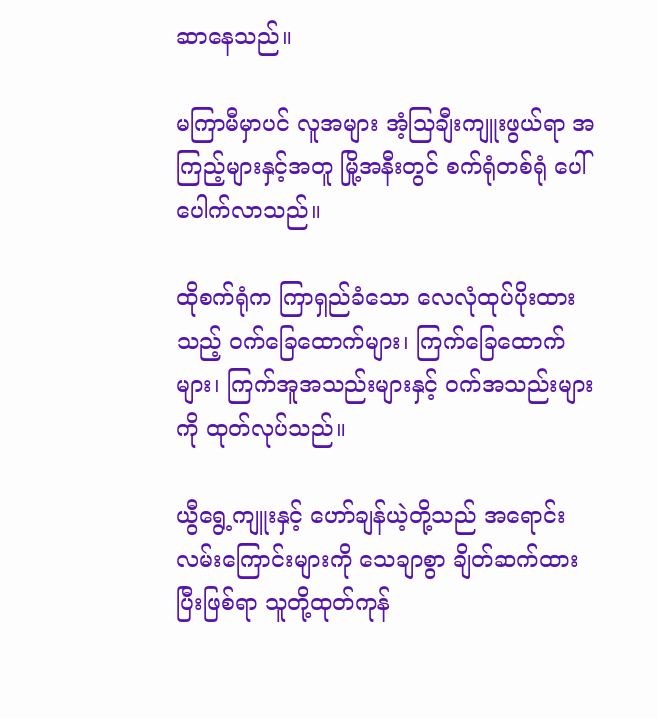ဆာနေသည်။

မကြာမီမှာပင် လူအများ အံ့သြချီးကျူးဖွယ်ရာ အကြည့်များနှင့်အတူ မြို့အနီးတွင် စက်ရုံတစ်ရုံ ပေါ်ပေါက်လာသည်။

ထိုစက်ရုံက ကြာရှည်ခံသော လေလုံထုပ်ပိုးထားသည့် ဝက်ခြေထောက်များ၊ ကြက်ခြေထောက်များ၊ ကြက်အူအသည်းများနှင့် ဝက်အသည်းများကို ထုတ်လုပ်သည်။

ယွီရွေ့ကျူးနှင့် ဟော်ချန်ယဲ့တို့သည် အရောင်းလမ်းကြောင်းများကို သေချာစွာ ချိတ်ဆက်ထားပြီးဖြစ်ရာ သူတို့ထုတ်ကုန်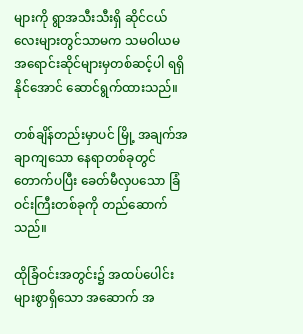များကို ရွာအသီးသီးရှိ ဆိုင်ငယ်လေးများတွင်သာမက သမဝါယမ အရောင်းဆိုင်များမှတစ်ဆင့်ပါ ရရှိနိုင်အောင် ဆောင်ရွက်ထားသည်။

တစ်ချိန်တည်းမှာပင် မြို့ အချက်အချာကျသော နေရာတစ်ခုတွင် တောက်ပပြီး ခေတ်မီလှပသော ခြံဝင်းကြီးတစ်ခုကို တည်ဆောက်သည်။

ထိုခြံဝင်းအတွင်း၌ အထပ်ပေါင်းများစွာရှိသော အဆောက် အ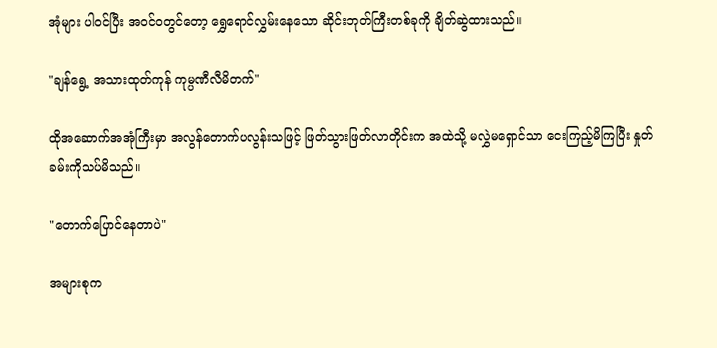အုံများ ပါဝင်ပြီး အဝင်ဝတွင်တော့ ရွှေရောင်လွှမ်းနေသော ဆိုင်းဘုတ်ကြီးတစ်ခုကို ချိတ်ဆွဲထားသည်။

"ချန်ရွေ့ အသားထုတ်ကုန် ကုမ္ပဏီလီမိတက်"

ထိုအဆောက်အအုံကြီးမှာ အလွန်တောက်ပလွန်းသဖြင့် ဖြတ်သွားဖြတ်လာတိုင်းက အထဲသို့ မလွှဲမရှောင်သာ ငေးကြည့်မိကြပြီး နှုတ်ခမ်းကိုသပ်မိသည်။

"တောက်ပြောင်နေတာပဲ"

အများစုက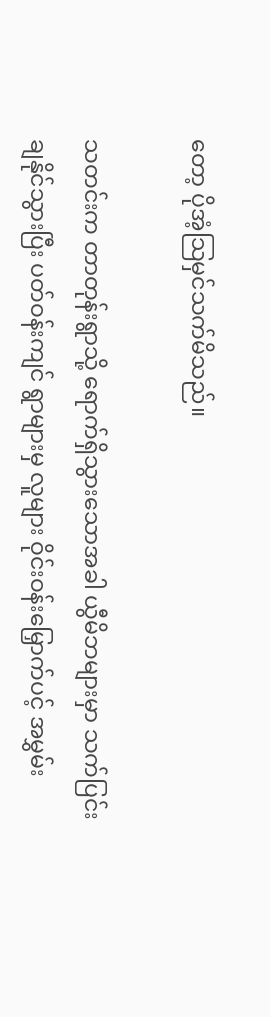တော့ ပိုအံ့သြမှင်သက်မိသည်။

သတင်းက တာတုန်းရွာသို့ ရောက်ရှိသွားသောအခါ ယွီမိဘများမှာ သက်ပြင်းချနိုင်သွားပြီး ပတ်ဝန်းကျင် ရွာများမှ လူများ ဝိုင်းဝန်းမြှောက်ပင့် အမွှမ်း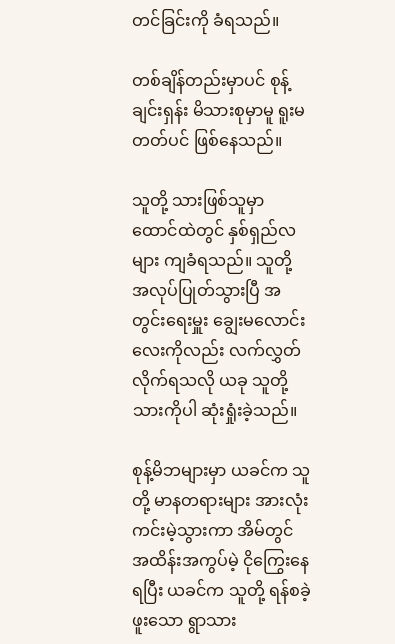တင်ခြင်းကို ခံရသည်။

တစ်ချိန်တည်းမှာပင် စုန့်ချင်းရှန်း မိသားစုမှာမူ ရူးမတတ်ပင် ဖြစ်နေသည်။

သူတို့ သားဖြစ်သူမှာ ထောင်ထဲတွင် နှစ်ရှည်လများ ကျခံရသည်။ သူတို့ အလုပ်ပြုတ်သွားပြီ အတွင်းရေးမှူး ချွေးမလောင်းလေးကိုလည်း လက်လွှတ်လိုက်ရသလို ယခု သူတို့ သားကိုပါ ဆုံးရှုံးခဲ့သည်။

စုန့်မိဘများမှာ ယခင်က သူတို့ မာနတရားများ အားလုံး ကင်းမဲ့သွားကာ အိမ်တွင် အထိန်းအကွပ်မဲ့ ငိုကြွေးနေရပြီး ယခင်က သူတို့ ရန်စခဲ့ဖူးသော ရွာသား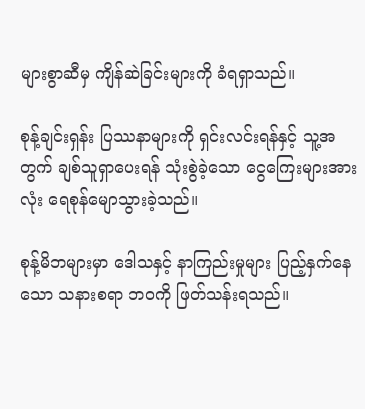များစွာဆီမှ ကျိန်ဆဲခြင်းများကို ခံရရှာသည်။

စုန့်ချင်းရှန်း ပြဿနာများကို ရှင်းလင်းရန်နှင့် သူ့အတွက် ချစ်သူရှာပေးရန် သုံးစွဲခဲ့သော ငွေကြေးများအားလုံး ရေစုန်မျောသွားခဲ့သည်။

စုန့်မိဘများမှာ ဒေါသနှင့် နာကြည်းမှုများ ပြည့်နှက်နေသော သနားစရာ ဘဝကို ဖြတ်သန်းရသည်။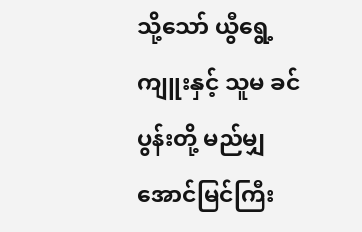သို့သော် ယွီရွေ့ကျူးနှင့် သူမ ခင်ပွန်းတို့ မည်မျှ အောင်မြင်ကြီး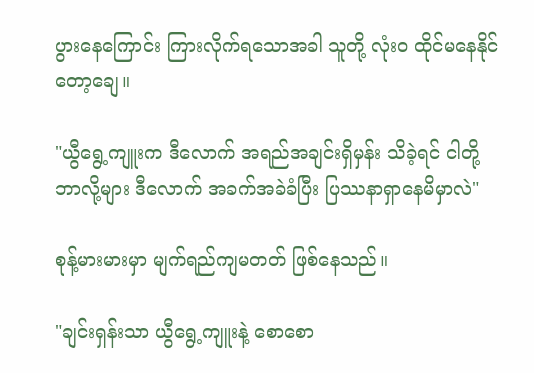ပွားနေကြောင်း ကြားလိုက်ရသောအခါ သူတို့ လုံးဝ ထိုင်မနေနိုင်တော့ချေ။

"ယွီရွေ့ကျူးက ဒီလောက် အရည်အချင်းရှိမှန်း သိခဲ့ရင် ငါတို့ ဘာလို့များ ဒီလောက် အခက်အခဲခံပြီး ပြဿနာရှာနေမိမှာလဲ"

စုန့်မားမားမှာ မျက်ရည်ကျမတတ် ဖြစ်နေသည်။

"ချင်းရှန်းသာ ယွီရွေ့ကျူးနဲ့ စောစော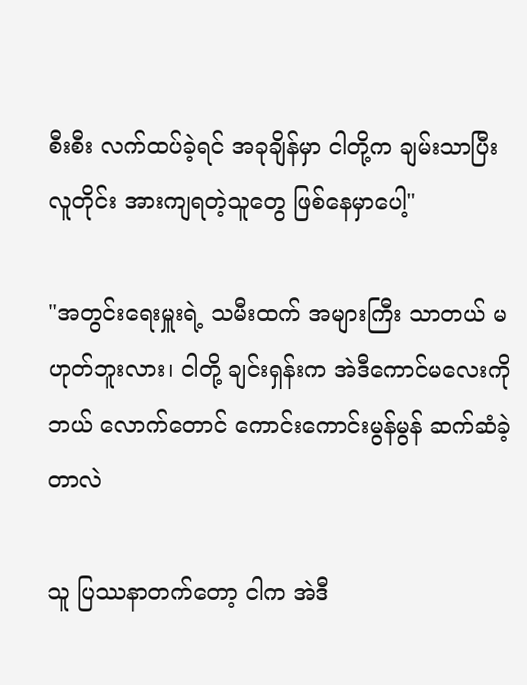စီးစီး လက်ထပ်ခဲ့ရင် အခုချိန်မှာ ငါတို့က ချမ်းသာပြီး လူတိုင်း အားကျရတဲ့သူတွေ ဖြစ်နေမှာပေါ့"

"အတွင်းရေးမှူးရဲ့ သမီးထက် အများကြီး သာတယ် မဟုတ်ဘူးလား၊ ငါတို့ ချင်းရှန်းက အဲဒီကောင်မလေးကို ဘယ် လောက်တောင် ကောင်းကောင်းမွန်မွန် ဆက်ဆံခဲ့တာလဲ

သူ ပြဿနာတက်တော့ ငါက အဲဒီ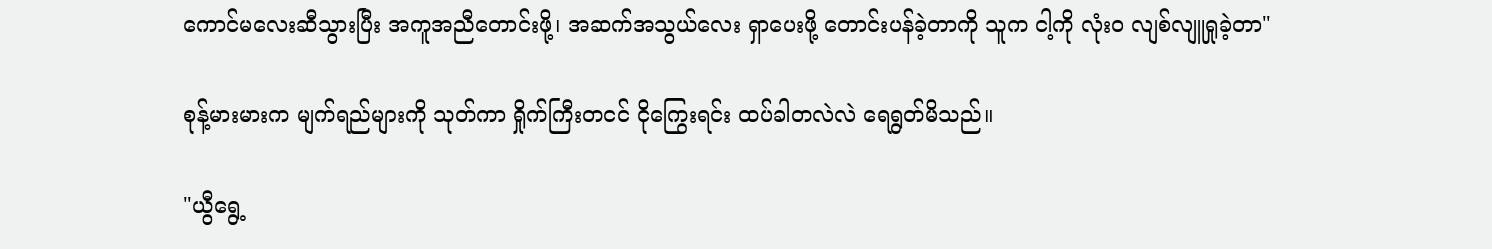ကောင်မလေးဆီသွားပြီး အကူအညီတောင်းဖို့၊ အဆက်အသွယ်လေး ရှာပေးဖို့ တောင်းပန်ခဲ့တာကို သူက ငါ့ကို လုံးဝ လျစ်လျူရှုခဲ့တာ"

စုန့်မားမားက မျက်ရည်များကို သုတ်ကာ ရှိုက်ကြီးတငင် ငိုကြွေးရင်း ထပ်ခါတလဲလဲ ရေရွတ်မိသည်။

"ယွီရွေ့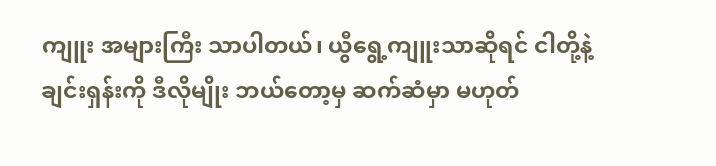ကျူး အများကြီး သာပါတယ်၊ ယွီရွေ့ကျူးသာဆိုရင် ငါတို့နဲ့ ချင်းရှန်းကို ဒီလိုမျိုး ဘယ်တော့မှ ဆက်ဆံမှာ မဟုတ်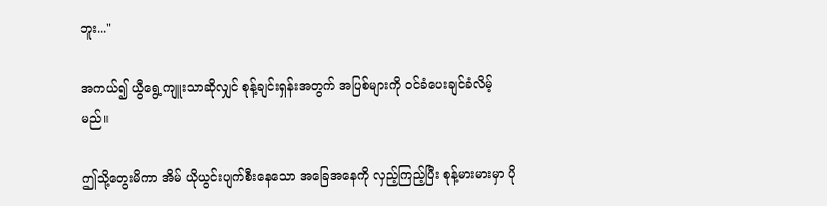ဘူး..."

အကယ်၍ ယွီရွေ့ကျူးသာဆိုလျှင် စုန့်ချင်းရှန်းအတွက် အပြစ်များကို ဝင်ခံပေးချင်ခံလိမ့်မည်။

ဤသို့တွေးမိကာ အိမ် ယိုယွင်းပျက်စီးနေသော အခြေအနေကို လှည့်ကြည့်ပြီး စုန့်မားမားမှာ ပို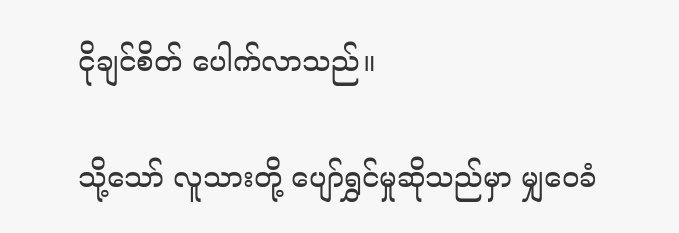ငိုချင်စိတ် ပေါက်လာသည်။

သို့သော် လူသားတို့ ပျော်ရွှင်မှုဆိုသည်မှာ မျှဝေခံ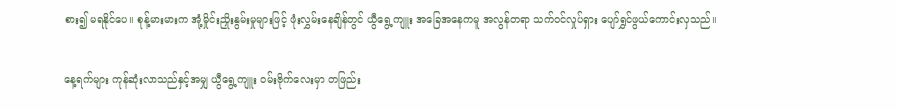စား၍ မရနိုင်ပေ။ စုန့်မားမားက အုံ့မှိုင်းညှိုးနွမ်းမှုများဖြင့် ဖုံးလွှမ်းနေချိန်တွင် ယွီရွေ့ကျူး အခြေအနေကမူ အလွန်တရာ သက်ဝင်လှုပ်ရှား ပျော်ရွှင်ဖွယ်ကောင်းလှသည်။

နေ့ရက်များ ကုန်ဆုံးလာသည်နှင့်အမျှ ယွီရွေ့ကျူး ဝမ်းဗိုက်လေးမှာ တဖြည်း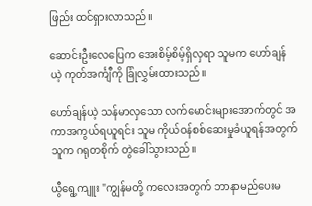ဖြည်း ထင်ရှားလာသည်။

ဆောင်းဦးလေပြေက အေးစိမ့်စိမ့်ရှိလှရာ သူမက ဟော်ချန်ယဲ့ ကုတ်အင်္ကျီကို ခြုံလွှမ်းထားသည်။

ဟော်ချန်ယဲ့ သန်မာလှသော လက်မောင်းများအောက်တွင် အကာအကွယ်ရယူရင်း သူမ ကိုယ်ဝန်စစ်ဆေးမှုခံယူရန်အတွက် သူက ဂရုတစိုက် တွဲခေါ်သွားသည်။

ယွီရွေ့ကျူး "ကျွန်မတို့ ကလေးအတွက် ဘာနာမည်ပေးမ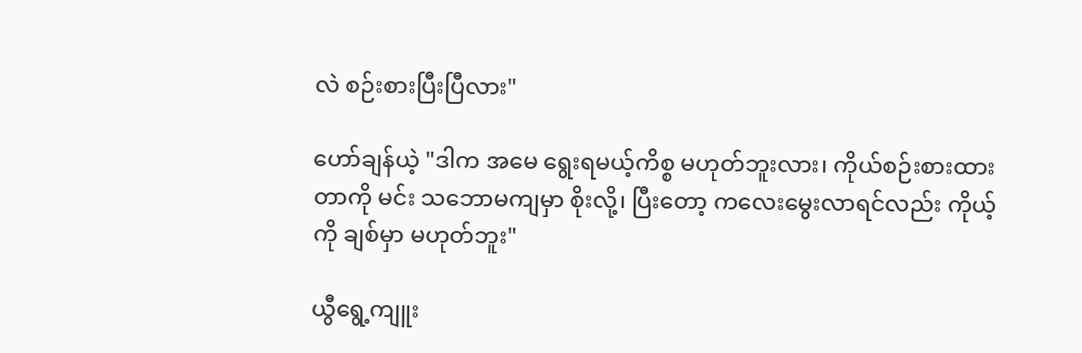လဲ စဉ်းစားပြီးပြီလား"

ဟော်ချန်ယဲ့ "ဒါက အမေ ရွေးရမယ့်ကိစ္စ မဟုတ်ဘူးလား၊ ကိုယ်စဉ်းစားထားတာကို မင်း သဘောမကျမှာ စိုးလို့၊ ပြီးတော့ ကလေးမွေးလာရင်လည်း ကိုယ့်ကို ချစ်မှာ မဟုတ်ဘူး"

ယွီရွေ့ကျူး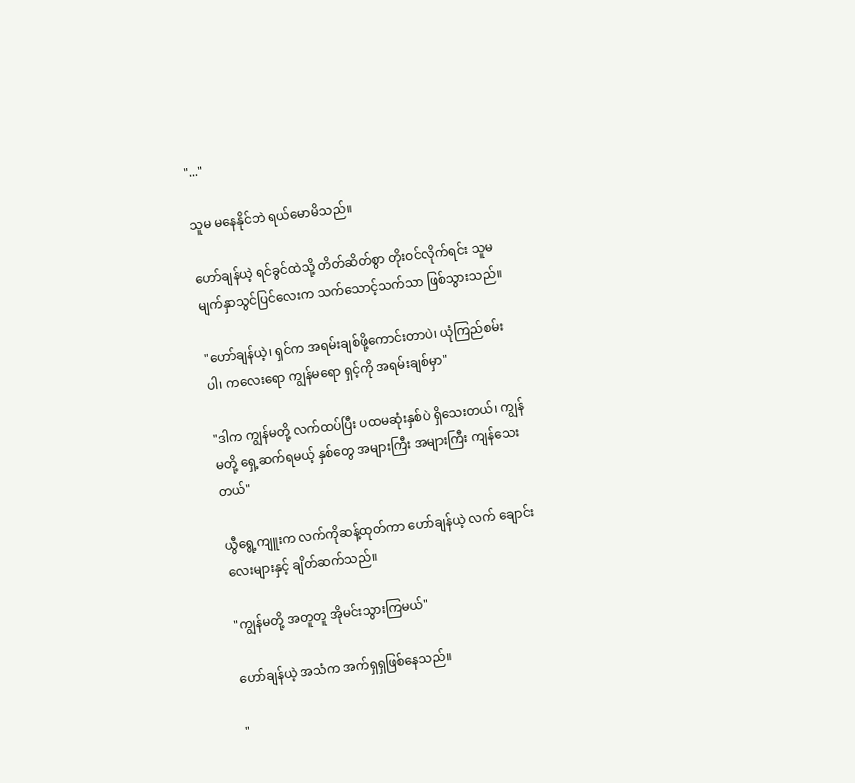"..."

သူမ မနေနိုင်ဘဲ ရယ်မောမိသည်။

ဟော်ချန်ယဲ့ ရင်ခွင်ထဲသို့ တိတ်ဆိတ်စွာ တိုးဝင်လိုက်ရင်း သူမ မျက်နှာသွင်ပြင်လေးက သက်သောင့်သက်သာ ဖြစ်သွားသည်။

"ဟော်ချန်ယဲ့၊ ရှင်က အရမ်းချစ်ဖို့ကောင်းတာပဲ၊ ယုံကြည်စမ်းပါ၊ ကလေးရော ကျွန်မရော ရှင့်ကို အရမ်းချစ်မှာ"

"ဒါက ကျွန်မတို့ လက်ထပ်ပြီး ပထမဆုံးနှစ်ပဲ ရှိသေးတယ်၊ ကျွန်မတို့ ရှေ့ဆက်ရမယ့် နှစ်တွေ အများကြီး အများကြီး ကျန်သေးတယ်"

ယွီရွေ့ကျူးက လက်ကိုဆန့်ထုတ်ကာ ဟော်ချန်ယဲ့ လက် ချောင်းလေးများနှင့် ချိတ်ဆက်သည်။

"ကျွန်မတို့ အတူတူ အိုမင်းသွားကြမယ်"

ဟော်ချန်ယဲ့ အသံက အက်ရှရှဖြစ်နေသည်။

"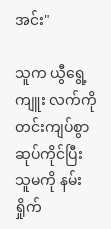အင်း"

သူက ယွီရွေ့ကျူး လက်ကို တင်းကျပ်စွာ ဆုပ်ကိုင်ပြီး သူမကို နမ်းရှိုက်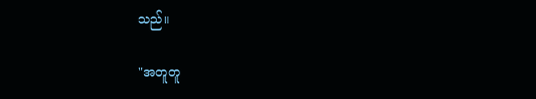သည်။

"အတူတူ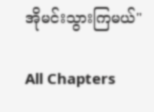အိုမင်းသွားကြမယ်"

All Chapters